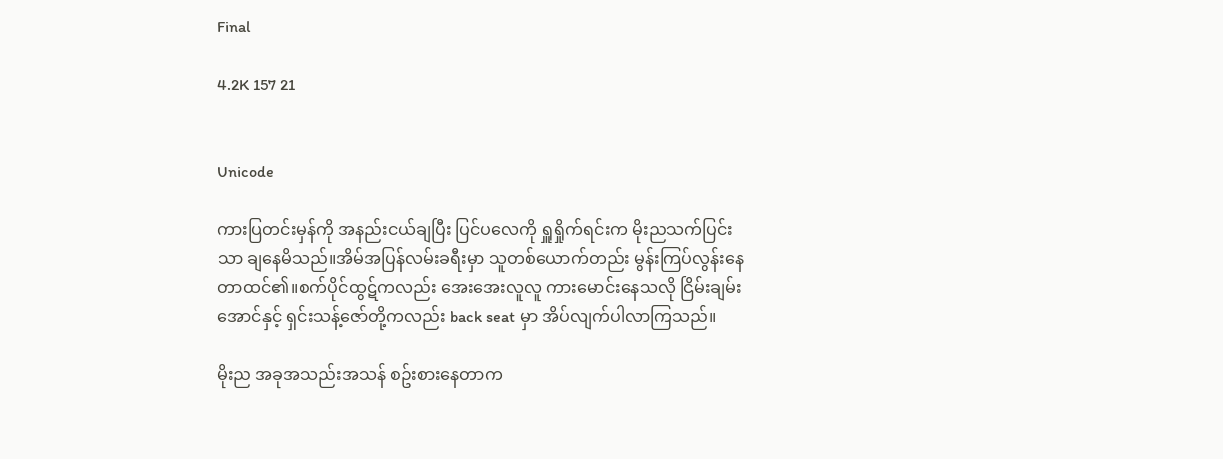Final

4.2K 157 21


Unicode

ကားပြတင်းမှန်ကို အနည်းငယ်ချပြီး ပြင်ပလေကို ရှူရှိုက်ရင်းက မိုးညသက်ပြင်းသာ ချနေမိသည်။အိမ်အပြန်လမ်းခရီးမှာ သူတစ်ယောက်တည်း မွန်းကြပ်လွန်းနေတာထင်၏။စက်ပိုင်ထွဋ်ကလည်း အေးအေးလူလူ ကားမောင်းနေသလို ငြိမ်းချမ်းအောင်နှင့် ရှင်းသန့်ဇော်တို့ကလည်း back seat မှာ အိပ်လျက်ပါလာကြသည်။

မိုးည အခုအသည်းအသန် စဥ်းစားနေတာက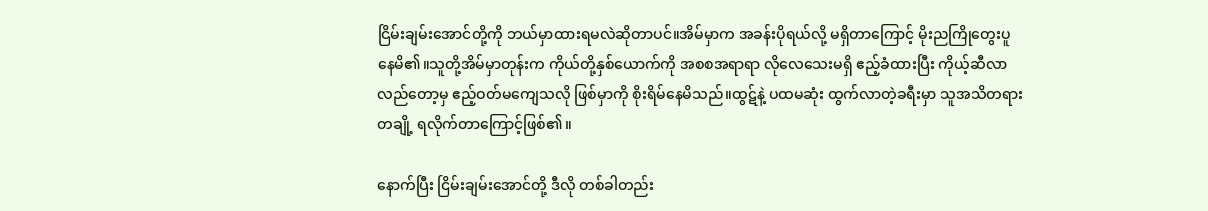ငြိမ်းချမ်းအောင်တို့ကို ဘယ်မှာထားရမလဲဆိုတာပင်။အိမ်မှာက အခန်းပိုရယ်လို့ မရှိတာကြောင့် မိုးညကြိုတွေးပူနေမိ၏။သူတို့အိမ်မှာတုန်းက ကိုယ်တို့နှစ်ယောက်ကို အစစအရာရာ လိုလေသေးမရှိ ဧည့်ခံထားပြီး ကိုယ့်ဆီလာလည်တော့မှ ဧည့်ဝတ်မကျေသလို ဖြစ်မှာကို စိုးရိမ်နေမိသည်။ထွဋ်နဲ့ ပထမဆုံး ထွက်လာတဲ့ခရီးမှာ သူအသိတရားတချို့ ရလိုက်တာကြောင့်ဖြစ်၏။

နောက်ပြီး ငြိမ်းချမ်းအောင်တို့ ဒီလို တစ်ခါတည်း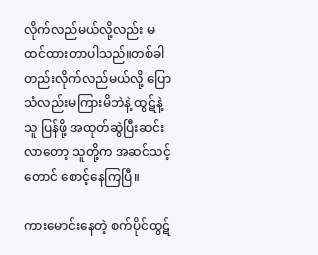လိုက်လည်မယ်လို့လည်း မထင်ထားတာပါသည်။တစ်ခါတည်းလိုက်လည်မယ်လို့ ပြောသံလည်းမကြားမိဘဲနဲ့ ထွဋ်နဲ့သူ ပြန်ဖို့ အထုတ်ဆွဲပြီးဆင်းလာတော့ သူတို့က အဆင်သင့်တောင် စောင့်နေကြပြီ။

ကားမောင်းနေတဲ့ စက်ပိုင်ထွဋ်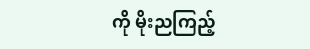ကို မိုးညကြည့်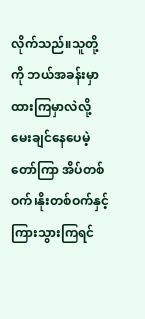လိုက်သည်။သူတို့ကို ဘယ်အခန်းမှာထားကြမှာလဲလို့ မေးချင်နေပေမဲ့ တော်ကြာ အိပ်တစ်ဝက်၊နိုးတစ်ဝက်နှင့် ကြားသွားကြရင်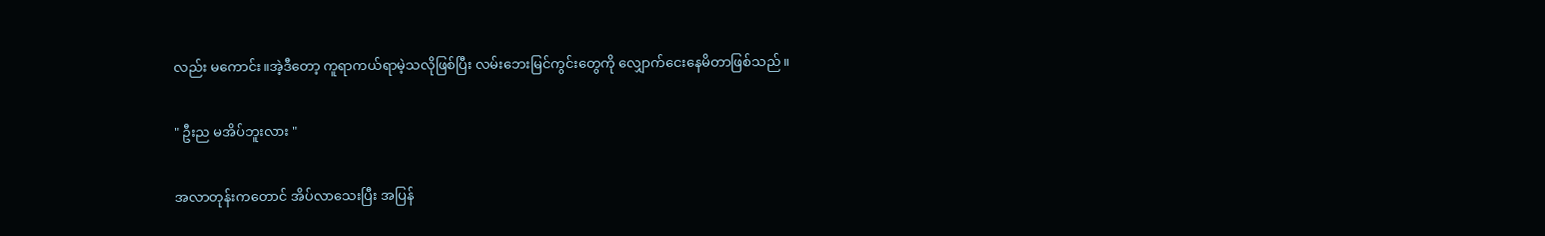လည်း မကောင်း။အဲ့ဒီတော့ ကူရာကယ်ရာမဲ့သလိုဖြစ်ပြီး လမ်းဘေးမြင်ကွင်းတွေကို လျှောက်ငေးနေမိတာဖြစ်သည်။

" ဦးည မအိပ်ဘူးလား "

အလာတုန်းကတောင် အိပ်လာသေးပြီး အပြန်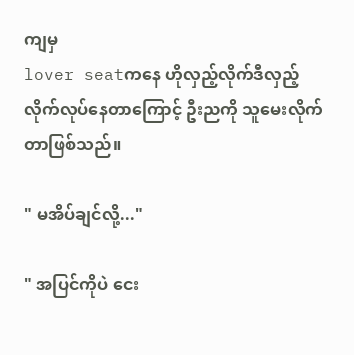ကျမှ
lover seatကနေ ဟိုလှည့်လိုက်ဒီလှည့်လိုက်လုပ်နေတာကြောင့် ဦးညကို သူမေးလိုက်တာဖြစ်သည်။

" မအိပ်ချင်လို့..."

" အပြင်ကိုပဲ ငေး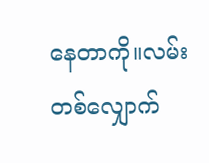နေတာကို။လမ်းတစ်လျှောက်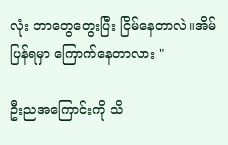လုံး ဘာတွေတွေးပြီး ငြိမ်နေတာလဲ။အိမ်ပြန်ရမှာ ကြောက်နေတာလား "

ဦးညအကြောင်းကို သိ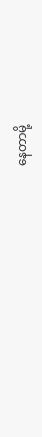နေတာမို့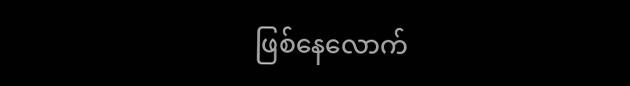ဖြစ်နေလောက်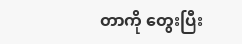တာကို တွေးပြီး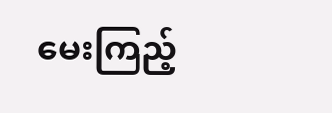မေးကြည့်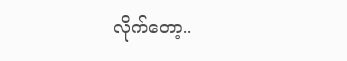လိုက်တော့..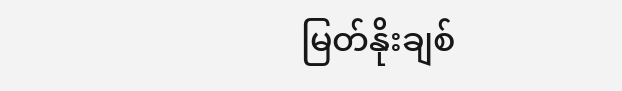မြတ်နိုးချစ်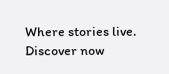Where stories live. Discover now